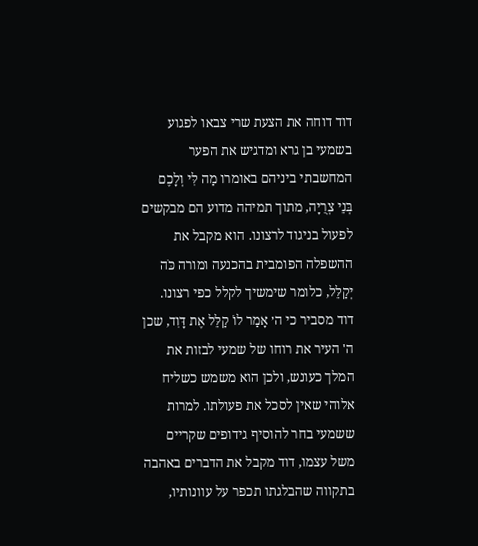דוד דוחה את הצעת שרי צבאו לפגוע בשמעי בן גרא ומדגיש את הפער המחשבתי ביניהם באומרו מַה לִּי וְלָכֶם בְּנֵי צְרֻיָה, מתוך תמיהה מדוע הם מבקשים לפעול בניגוד לרצונו. הוא מקבל את ההשפלה הפומבית בהכנעה ומורה כֹּה יְקַלֵּל, כלומר שימשיך לקלל כפי רצונו. דוד מסביר כי ה׳ אָמַר לוֹ קַלֵּל אֶת דָּוִד, שכן ה' העיר את רוחו של שמעי לבזות את המלך כעונש, ולכן הוא משמש כשליח אלוהי שאין לסכל את פעולתו. למרות ששמעי בחר להוסיף גידופים שקריים משל עצמו, דוד מקבל את הדברים באהבה בתקווה שהבלגתו תכפר על עוונותיו,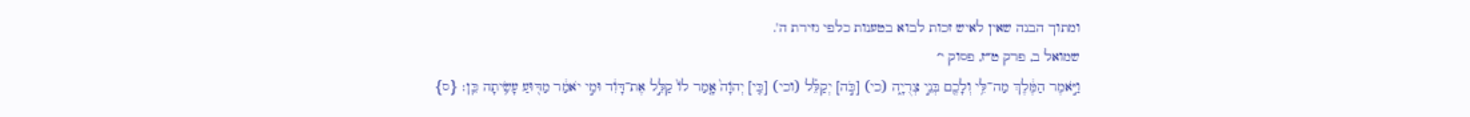ומתוך הבנה שאין לאיש זכות לבוא בטענות כלפי גזירת ה'.
שמואל ב, פרק ט״ז, פסוק י׳
וַיֹּ֣אמֶר הַמֶּ֔לֶךְ מַה־לִּ֥י וְלָכֶ֖ם בְּנֵ֣י צְרֻיָ֑ה (כי) [כֹּ֣ה] יְקַלֵּ֗ל (וכי) [כִּ֤י] יְהֹוָה֙ אָ֤מַר לוֹ֙ קַלֵּ֣ל אֶת־דָּוִ֔ד וּמִ֣י יֹאמַ֔ר מַדּ֖וּעַ עָשִׂ֥יתָה כֵּֽן׃ {ס}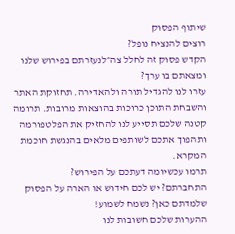שיתוף הפסוק
רוצים להנציח נופל?
הקדש פסוק זה לחלל צה״לנעזרתם בפירוש שלנו ומצאתם בו ערך?
עזרו לנו להגדיל תורה ולהאדירה. תחזוקת האתר והשבחת התוכן כרוכות בהוצאות מרובות. תרומה קטנה שלכם תסייע לנו להחזיק את הפלטפורמה ותהפוך אתכם לשותפים מלאים בהנגשת חוכמת המקרא.
תרמו עכשיומה דעתכם על הפירוש?
התחברתם? יש לכם חידוש או הארה על הפסוק שלמדתם כאן? נשמח לשמוע!
ההערות שלכם חשובות לנו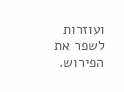ועוזרות לשפר את הפירוש.